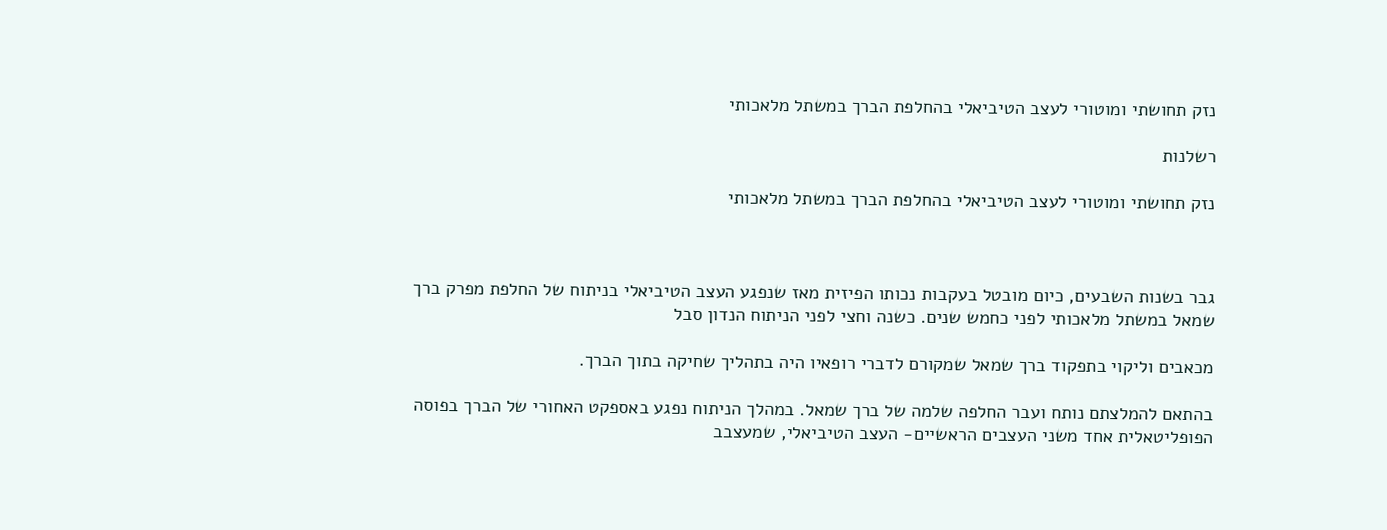נזק תחושתי ומוטורי לעצב הטיביאלי בהחלפת הברך במשתל מלאכותי

רשלנות

נזק תחושתי ומוטורי לעצב הטיביאלי בהחלפת הברך במשתל מלאכותי



גבר בשנות השבעים, כיום מובטל בעקבות נכותו הפיזית מאז שנפגע העצב הטיביאלי בניתוח של החלפת מפרק ברך שמאל במשתל מלאכותי לפני כחמש שנים. כשנה וחצי לפני הניתוח הנדון סבל

מכאבים וליקוי בתפקוד ברך שמאל שמקורם לדברי רופאיו היה בתהליך שחיקה בתוך הברך.

בהתאם להמלצתם נותח ועבר החלפה שלמה של ברך שמאל. במהלך הניתוח נפגע באספקט האחורי של הברך בפוסה הפופליטאלית אחד משני העצבים הראשיים- העצב הטיביאלי, שמעצבב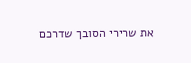את שרירי הסובך שדרכם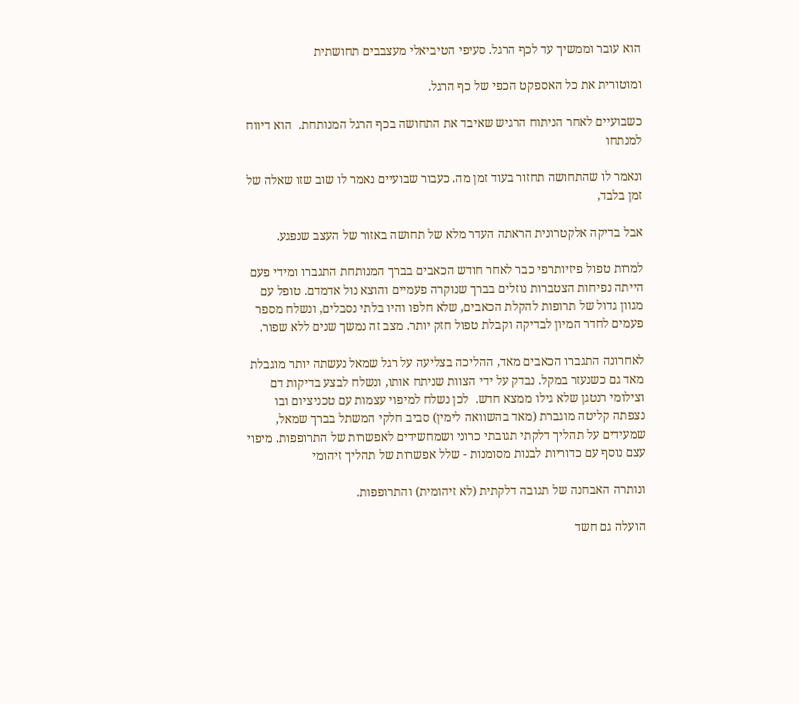הוא עובר וממשיך עד לכף הרגל. סעיפי הטיביאלי מעצבבים תחושתית

ומוטורית את כל האספקט הכפי של כף הרגל.

כשבועיים לאחר הניתוח הרגיש שאיבד את התחושה בכף הרגל המנותחת.  הוא דיווח למנתחו

ונאמר לו שהתחושה תחזור בעוד זמן מה. כעבור שבועיים נאמר לו שוב שזו שאלה של זמן בלבד,

אבל בדיקה אלקטרונית הראתה העדר מלא של תחושה באזור של העצב שנפגע.

למרות טפול פיזיותרפי כבר לאחר חודש הכאבים בברך המנותחת התגברו ומידי פעם הייתה נפיחות הצטברות נוזלים בברך שנוקרה פעמיים והוצא נול אדמדם. טופל עם מגוון גדול של תרופות להקלת הכאבים, שלא חלפו והיו בלתי נסבלים, ונשלח מספר פעמים לחדר המיון לבדיקה וקבלת טפול חזק יותר. מצב זה נמשך שנים ללא שפור.

לאחרונה התגברו הכאבים מאד, ההליכה בצליעה על רגל שמאל נעשתה יותר מוגבלת מאד גם כשנעזר במקל. נבדק על ידי הצוות שניתח אותו, ונשלח לבצע בדיקות דם וצילומי רנטגן שלא גילו ממצא חדש.  לכן נשלח למיפוי עצמות עם טכניציום ובו נצפתה קליטה מוגברת (מאד בהשוואה לימין) סביב חלקי המשתל בברך שמאל, שמעידים על תהליך דלקתי תגובתי כרוני ושמחשידים לאפשרות של התרופפות. מיפוי עצם נוסף עם כדוריות לבנות מסומנות - שלל אפשרות של תהליך זיהומי

ונותרה האבחנה של תגובה דלקתית (לא זיהומית) והתרופפות.

הועלה גם חשד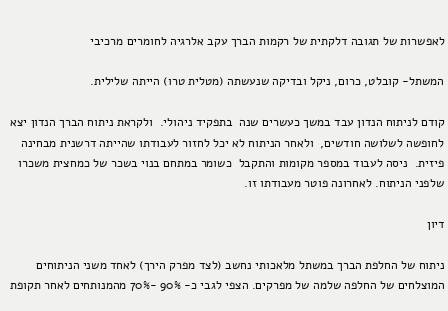לאפשרות של תגובה דלקתית של רקמות הברך עקב אלרגיה לחומרים מרכיבי

המשתל- קובלט, כרום, ניקל ובדיקה שנעשתה (מטלית טרו) הייתה שלילית.

קודם לניתוח הנדון עבד במשך כעשרים שנה  בתפקיד ניהולי.  ולקראת ניתוח הברך הנדון יצא לחופשה לשלושה חודשים,  ולאחר הניתוח לא יכל לחזור לעבודתו שהייתה דרשנית מבחינה פיזית.  ניסה לעבוד במספר מקומות והתקבל  כשומר במתחם בנוי בשכר של כמחצית משכרו שלפני הניתוח. לאחרונה פוטר מעבודתו זו.

דיון

ניתוח של החלפת הברך במשתל מלאכותי נחשב (לצד מפרק הירך) לאחד משני הניתוחים המוצלחים של החלפה שלמה של מפרקים. הצפי לגבי כ- 90% -70% מהמנותחים לאחר תקופת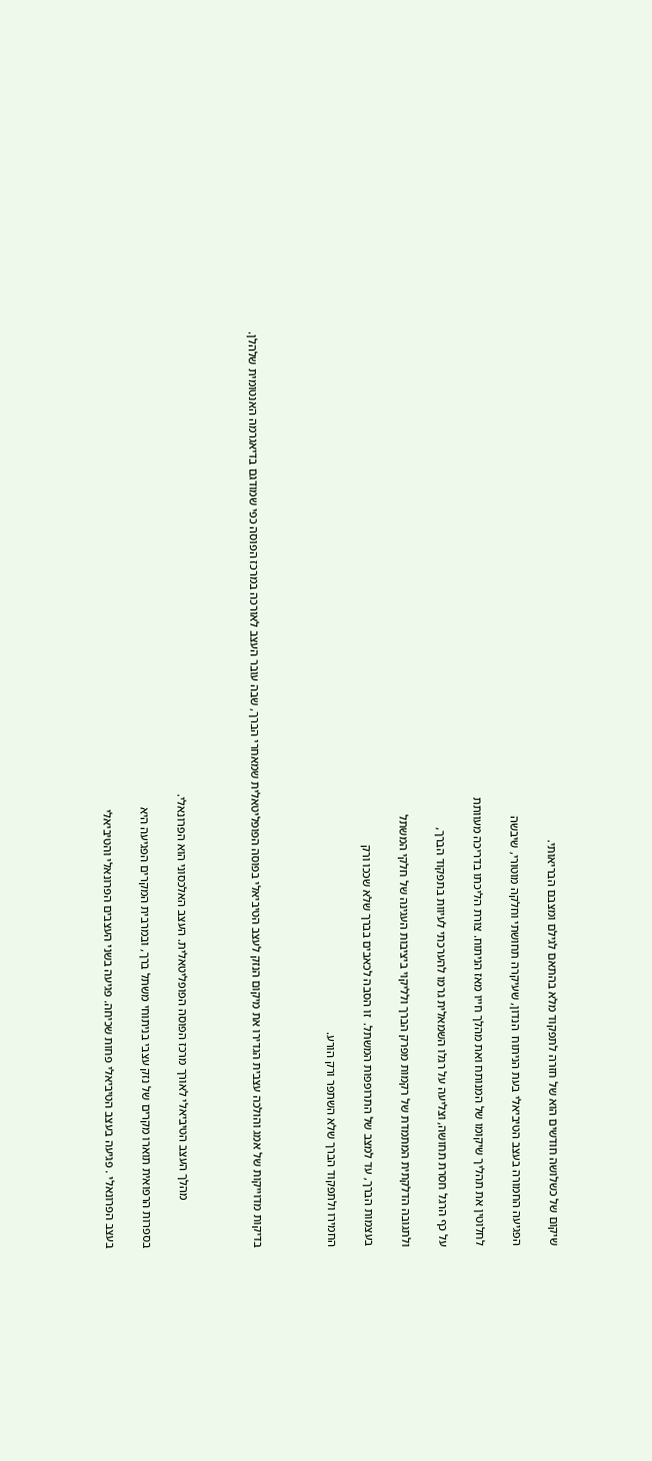שיקום של כשלושה חודשים הוא של חזרה לתפקוד מלא בהתאם לגילם ומצבם הבריאותי.

הפגיעה החמורה בעצב הטיביאלי בעת הניתוח  הנדון, שעיקרה תחושתי וחלקה מוטורי, שיבשה

לחלוטין את תהליך שיקומו של המנותח ואת מהלך חייו מאז הניתוח. צורת הליכתו בדריכה מעוותת

על כף הרגל חסרת תחושה, וצליעה על רגלו השמאלית גרמו להערכתי לעיוות בתפקוד הברך,

ולתגובה הדלקתית המתמדת של רקמות מפרק הברך ולליקוי ביציבות העגינה של חלקי המשתל

בעצמות הברך, עד למצב של התרופפות המשתל.  זו הסבה לכאבים בברך שלא שככו ורק

החמירו ולתפקוד הברך שלא השתפר ורק הורע.



בדיקות מדוייקות של אמג והולכה עצבית הגדירו את מיקום הנזק לעצב הטיביאלי בפוסה הפופליטאלית שמאחרי הברך, שבה עובר העצב לאורכה במרכז הפוסה כפי שמודגם בדיאגרמה האנטומית שלהלן.



                מהלך העצב הטיביאלי לאורך מרכז הפוסה הפופליטאלית. העצב האלכסוני הוא הפרונאלי.

בספרות הרפואית תוארו מקרים של נזק עצבי בניתוחי משתל ברך, ובמרבית המקרים הפגיעה היא

בעצב הפרונאלי . פגיעה בעצב הטיביאלי פחות שכיחה. פגיעה בשני העצבים הפרונאלי והטיביאלי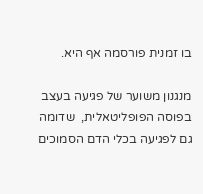בו זמנית פורסמה אף היא.

מנגנון משוער של פגיעה בעצב בפוסה הפופליטאלית,  שדומה גם לפגיעה בכלי הדם הסמוכים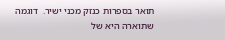תואר בספרות כנזק מכני ישיר.  דוגמה שתוארה היא של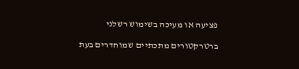פציעה או מעיכה בשימוש רשלני

ברטרקטורים מתכתיים שמוחדרים בעת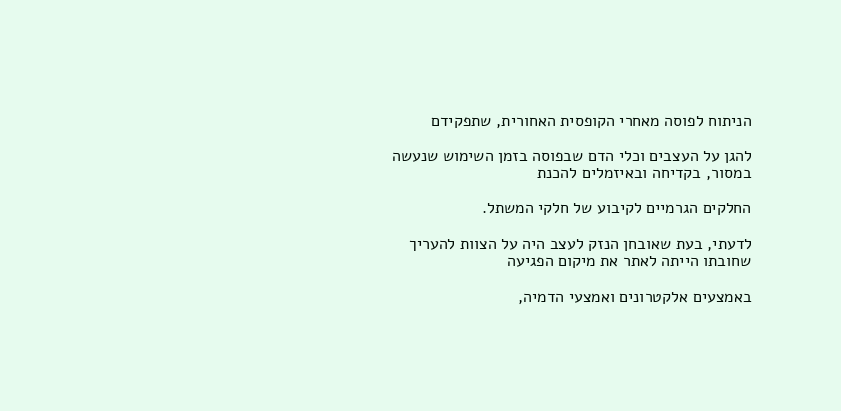הניתוח לפוסה מאחרי הקופסית האחורית, שתפקידם

להגן על העצבים וכלי הדם שבפוסה בזמן השימוש שנעשה במסור, בקדיחה ובאיזמלים להכנת

החלקים הגרמיים לקיבוע של חלקי המשתל.

לדעתי, בעת שאובחן הנזק לעצב היה על הצוות להעריך שחובתו הייתה לאתר את מיקום הפגיעה

באמצעים אלקטרונים ואמצעי הדמיה,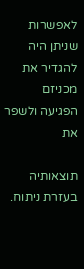לאפשרות שניתן היה להגדיר את מכניזם הפגיעה ולשפר את

תוצאותיה בעזרת ניתוח.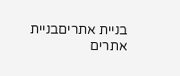בניית אתריםבניית אתרים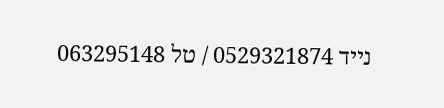נייד 0529321874 / טל 063295148